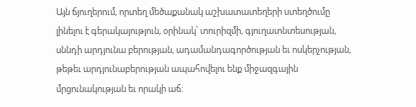Այն ճյուղերում, որտեղ մեծաքանակ աշխատատեղերի ստեղծումը լինելու է գերակայություն, օրինակ՝ տուրիզմի, գյուղատնտեսության, սննդի արդյունա բերության, ադամանդագործության եւ ոսկերչության, թեթեւ արդյունաբերության ապահովելու ենք միջազգային մրցունակության եւ որակի աճ: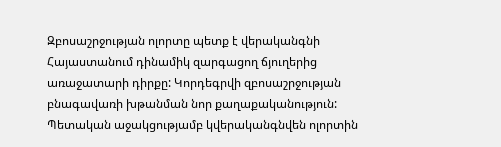Զբոսաշրջության ոլորտը պետք է վերականգնի Հայաստանում դինամիկ զարգացող ճյուղերից առաջատարի դիրքը: Կորդեգրվի զբոսաշրջության բնագավառի խթանման նոր քաղաքականություն:
Պետական աջակցությամբ կվերականգնվեն ոլորտին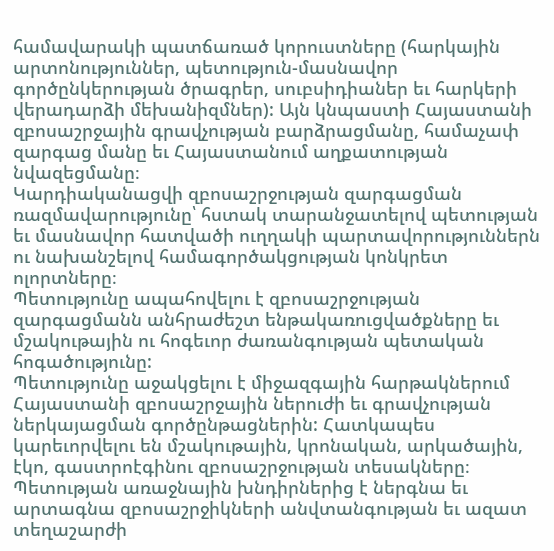համավարակի պատճառած կորուստները (հարկային արտոնություններ, պետություն-մասնավոր գործընկերության ծրագրեր, սուբսիդիաներ եւ հարկերի վերադարձի մեխանիզմներ): Այն կնպաստի Հայաստանի զբոսաշրջային գրավչության բարձրացմանը, համաչափ զարգաց մանը եւ Հայաստանում աղքատության նվազեցմանը։
Կարդիականացվի զբոսաշրջության զարգացման ռազմավարությունը՝ հստակ տարանջատելով պետության եւ մասնավոր հատվածի ուղղակի պարտավորություններն ու նախանշելով համագործակցության կոնկրետ ոլորտները։
Պետությունը ապահովելու է զբոսաշրջության զարգացմանն անհրաժեշտ ենթակառուցվածքները եւ մշակութային ու հոգեւոր ժառանգության պետական հոգածությունը:
Պետությունը աջակցելու է միջազգային հարթակներում Հայաստանի զբոսաշրջային ներուժի եւ գրավչության ներկայացման գործընթացներին: Հատկապես կարեւորվելու են մշակութային, կրոնական, արկածային, էկո, գաստրոէգինու զբոսաշրջության տեսակները։
Պետության առաջնային խնդիրներից է ներգնա եւ արտագնա զբոսաշրջիկների անվտանգության եւ ազատ տեղաշարժի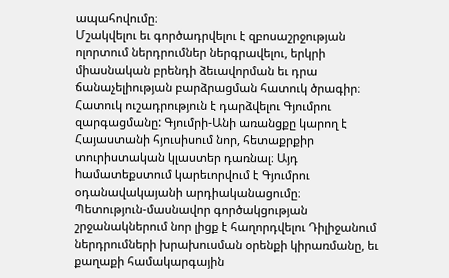ապահովումը։
Մշակվելու եւ գործադրվելու է զբոսաշրջության ոլորտում ներդրումներ ներգրավելու, երկրի միասնական բրենդի ձեւավորման եւ դրա ճանաչելիության բարձրացման հատուկ ծրագիր։
Հատուկ ուշադրություն է դարձվելու Գյումրու զարգացմանը: Գյումրի-Անի առանցքը կարող է Հայաստանի հյուսիսում նոր, հետաքրքիր տուրիստական կլաստեր դառնալ։ Այդ hամատեքստում կարեւորվում է Գյումրու օդանավակայանի արդիականացումը։
Պետություն-մասնավոր գործակցության շրջանակներում նոր լիցք է հաղորդվելու Դիլիջանում ներդրումների խրախուսման օրենքի կիրառմանը, եւ քաղաքի համակարգային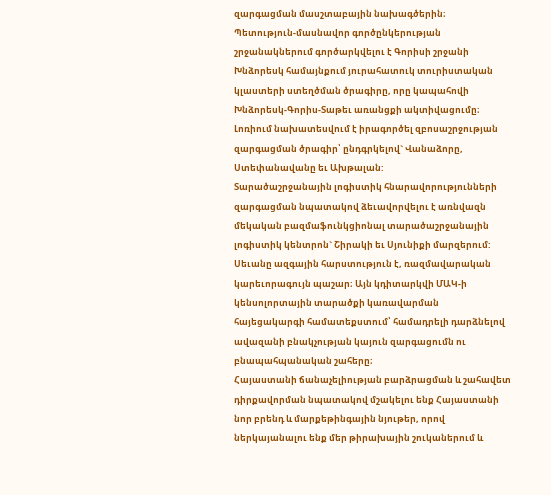զարգացման մասշտաբային նախագծերին։
Պետություն-մասնավոր գործընկերության շրջանակներում գործարկվելու է Գորիսի շրջանի Խնձորեսկ համայնքում յուրահատուկ տուրիստական կլաստերի ստեղծման ծրագիրը, որը կապահովի Խնձորեսկ-Գորիս-Տաթեւ առանցքի ակտիվացումը։
Լոռիում նախատեսվում է իրագործել զբոսաշրջության զարգացման ծրագիր՝ ընդգրկելով` Վանաձորը, Ստեփանավանը եւ Ախթալան:
Տարածաշրջանային լոգիստիկ հնարավորությունների զարգացման նպատակով ձեւավորվելու է առնվազն մեկական բազմաֆունկցիոնալ տարածաշրջանային լոգիստիկ կենտրոն` Շիրակի եւ Սյունիքի մարզերում:
Սեւանը ազգային հարստություն է, ռազմավարական կարեւորագույն պաշար։ Այն կդիտարկվի ՄԱԿ-ի կենսոլորտային տարածքի կառավարման հայեցակարգի համատեքստում՝ համադրելի դարձնելով ավազանի բնակչության կայուն զարգացումն ու բնապահպանական շահերը։
Հայաստանի ճանաչելիության բարձրացման և շահավետ դիրքավորման նպատակով մշակելու ենք Հայաստանի նոր բրենդ և մարքեթինգային նյութեր, որով ներկայանալու ենք մեր թիրախային շուկաներում և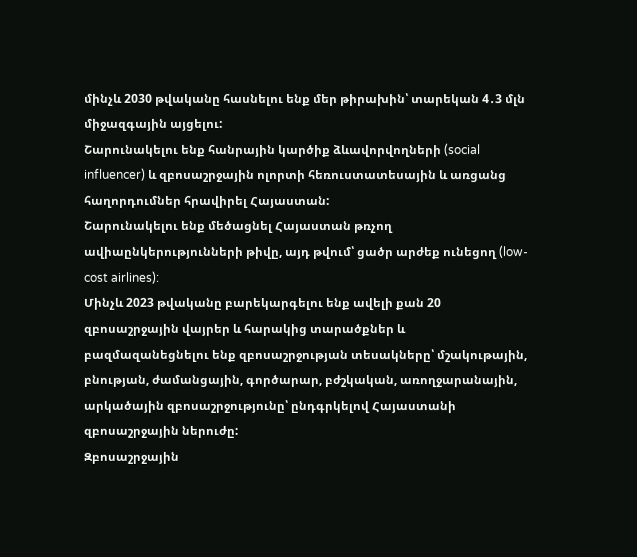մինչև 2030 թվականը հասնելու ենք մեր թիրախին՝ տարեկան 4․3 մլն միջազգային այցելու:
Շարունակելու ենք հանրային կարծիք ձևավորվողների (social influencer) և զբոսաշրջային ոլորտի հեռուստատեսային և առցանց հաղորդումներ հրավիրել Հայաստան:
Շարունակելու ենք մեծացնել Հայաստան թռչող ավիաընկերությունների թիվը, այդ թվում՝ ցածր արժեք ունեցող (low-cost airlines):
Մինչև 2023 թվականը բարեկարգելու ենք ավելի քան 20 զբոսաշրջային վայրեր և հարակից տարածքներ և բազմազանեցնելու ենք զբոսաշրջության տեսակները՝ մշակութային, բնության, ժամանցային, գործարար, բժշկական, առողջարանային, արկածային զբոսաշրջությունը՝ ընդգրկելով Հայաստանի զբոսաշրջային ներուժը:
Զբոսաշրջային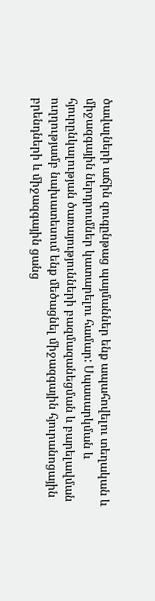ծավալների աճին զուգընթաց պայմաններ ենք ապահովելու տեղական և միջազգային ներդրումներ կատարելու համար: Սպասարկման և հյուրընկալության ծառայությունների բազմազանեցման և բարելավման ուղղությամբ նախատեսում ենք մեծացնել միջազգային հյուրանոցային բրենդների և միջազգային ցանց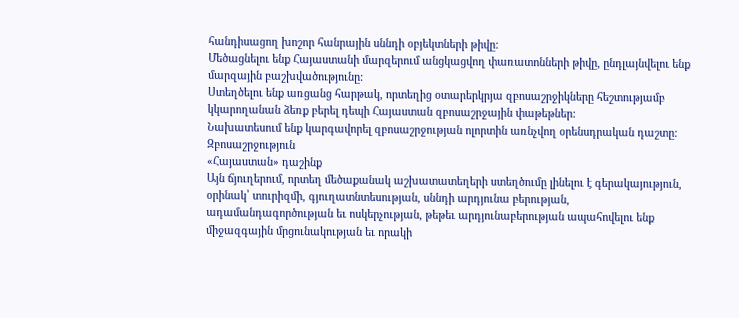հանդիսացող խոշոր հանրային սննդի օբյեկտների թիվը:
Մեծացնելու ենք Հայաստանի մարզերում անցկացվող փառատոնների թիվը, ընդլայնվելու ենք մարզային բաշխվածությունը:
Ստեղծելու ենք առցանց հարթակ, որտեղից օտարերկրյա զբոսաշրջիկները հեշտությամբ կկարողանան ձեռք բերել դեպի Հայաստան զբոսաշրջային փաթեթներ:
Նախատեսում ենք կարգավորել զբոսաշրջության ոլորտին առնչվող օրենսդրական դաշտը:
Զբոսաշրջություն
«Հայաստան» դաշինք
Այն ճյուղերում, որտեղ մեծաքանակ աշխատատեղերի ստեղծումը լինելու է գերակայություն, օրինակ՝ տուրիզմի, գյուղատնտեսության, սննդի արդյունա բերության, ադամանդագործության եւ ոսկերչության, թեթեւ արդյունաբերության ապահովելու ենք միջազգային մրցունակության եւ որակի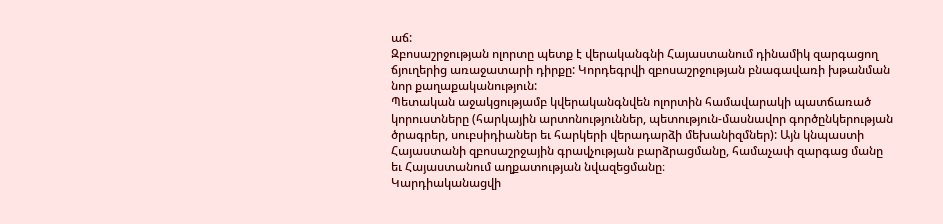աճ:
Զբոսաշրջության ոլորտը պետք է վերականգնի Հայաստանում դինամիկ զարգացող ճյուղերից առաջատարի դիրքը: Կորդեգրվի զբոսաշրջության բնագավառի խթանման նոր քաղաքականություն:
Պետական աջակցությամբ կվերականգնվեն ոլորտին համավարակի պատճառած կորուստները (հարկային արտոնություններ, պետություն-մասնավոր գործընկերության ծրագրեր, սուբսիդիաներ եւ հարկերի վերադարձի մեխանիզմներ): Այն կնպաստի Հայաստանի զբոսաշրջային գրավչության բարձրացմանը, համաչափ զարգաց մանը եւ Հայաստանում աղքատության նվազեցմանը։
Կարդիականացվի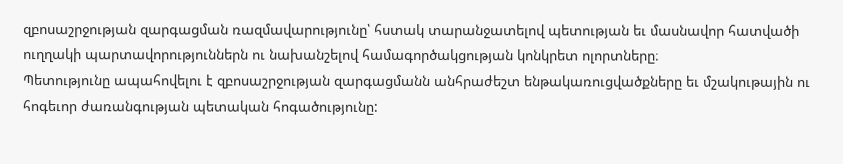զբոսաշրջության զարգացման ռազմավարությունը՝ հստակ տարանջատելով պետության եւ մասնավոր հատվածի ուղղակի պարտավորություններն ու նախանշելով համագործակցության կոնկրետ ոլորտները։
Պետությունը ապահովելու է զբոսաշրջության զարգացմանն անհրաժեշտ ենթակառուցվածքները եւ մշակութային ու հոգեւոր ժառանգության պետական հոգածությունը: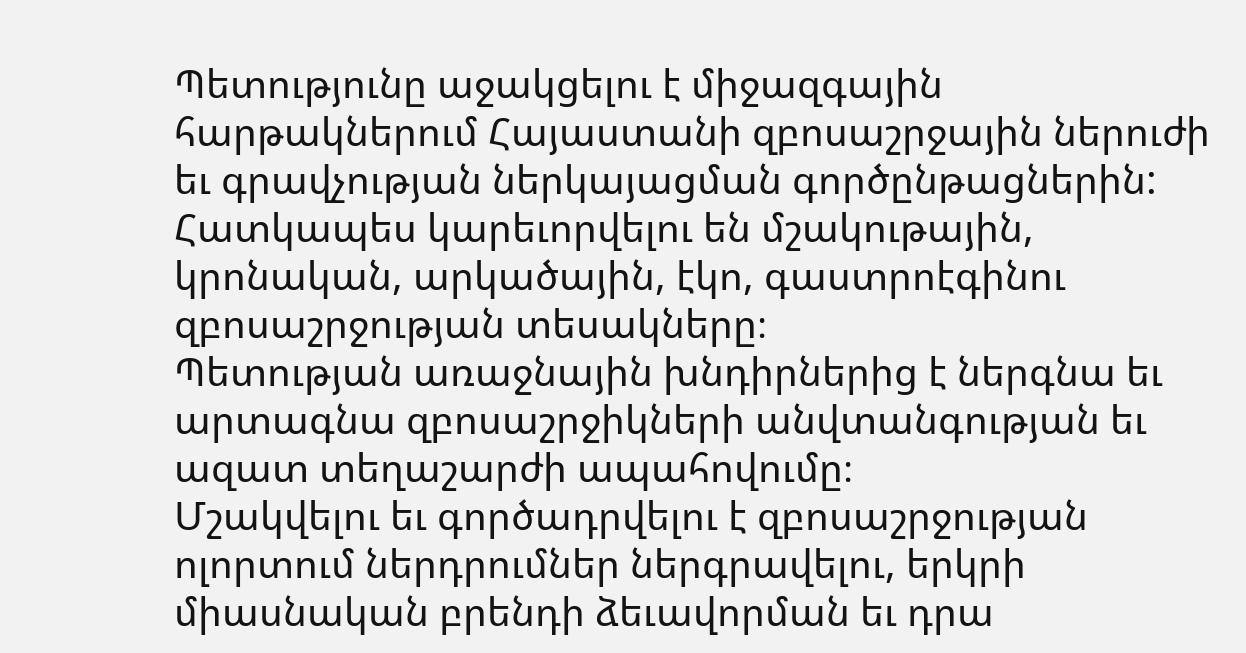Պետությունը աջակցելու է միջազգային հարթակներում Հայաստանի զբոսաշրջային ներուժի եւ գրավչության ներկայացման գործընթացներին: Հատկապես կարեւորվելու են մշակութային, կրոնական, արկածային, էկո, գաստրոէգինու զբոսաշրջության տեսակները։
Պետության առաջնային խնդիրներից է ներգնա եւ արտագնա զբոսաշրջիկների անվտանգության եւ ազատ տեղաշարժի ապահովումը։
Մշակվելու եւ գործադրվելու է զբոսաշրջության ոլորտում ներդրումներ ներգրավելու, երկրի միասնական բրենդի ձեւավորման եւ դրա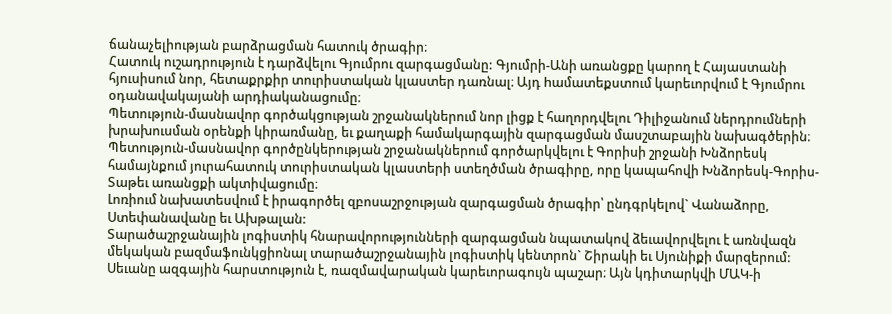ճանաչելիության բարձրացման հատուկ ծրագիր։
Հատուկ ուշադրություն է դարձվելու Գյումրու զարգացմանը: Գյումրի-Անի առանցքը կարող է Հայաստանի հյուսիսում նոր, հետաքրքիր տուրիստական կլաստեր դառնալ։ Այդ hամատեքստում կարեւորվում է Գյումրու օդանավակայանի արդիականացումը։
Պետություն-մասնավոր գործակցության շրջանակներում նոր լիցք է հաղորդվելու Դիլիջանում ներդրումների խրախուսման օրենքի կիրառմանը, եւ քաղաքի համակարգային զարգացման մասշտաբային նախագծերին։
Պետություն-մասնավոր գործընկերության շրջանակներում գործարկվելու է Գորիսի շրջանի Խնձորեսկ համայնքում յուրահատուկ տուրիստական կլաստերի ստեղծման ծրագիրը, որը կապահովի Խնձորեսկ-Գորիս-Տաթեւ առանցքի ակտիվացումը։
Լոռիում նախատեսվում է իրագործել զբոսաշրջության զարգացման ծրագիր՝ ընդգրկելով` Վանաձորը, Ստեփանավանը եւ Ախթալան:
Տարածաշրջանային լոգիստիկ հնարավորությունների զարգացման նպատակով ձեւավորվելու է առնվազն մեկական բազմաֆունկցիոնալ տարածաշրջանային լոգիստիկ կենտրոն` Շիրակի եւ Սյունիքի մարզերում:
Սեւանը ազգային հարստություն է, ռազմավարական կարեւորագույն պաշար։ Այն կդիտարկվի ՄԱԿ-ի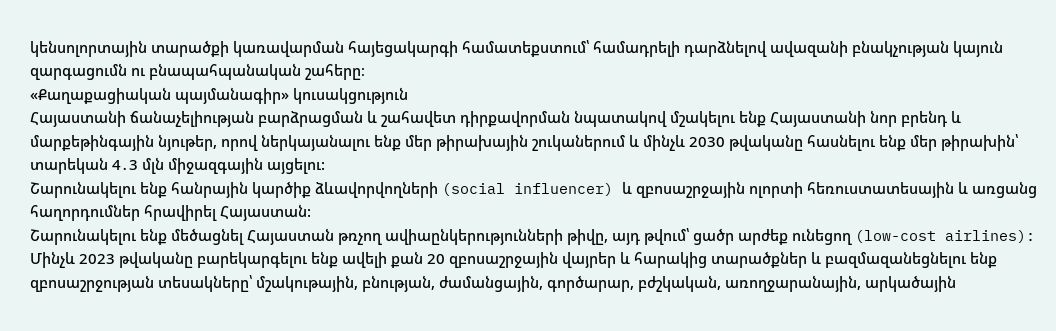կենսոլորտային տարածքի կառավարման հայեցակարգի համատեքստում՝ համադրելի դարձնելով ավազանի բնակչության կայուն զարգացումն ու բնապահպանական շահերը։
«Քաղաքացիական պայմանագիր» կուսակցություն
Հայաստանի ճանաչելիության բարձրացման և շահավետ դիրքավորման նպատակով մշակելու ենք Հայաստանի նոր բրենդ և մարքեթինգային նյութեր, որով ներկայանալու ենք մեր թիրախային շուկաներում և մինչև 2030 թվականը հասնելու ենք մեր թիրախին՝ տարեկան 4․3 մլն միջազգային այցելու:
Շարունակելու ենք հանրային կարծիք ձևավորվողների (social influencer) և զբոսաշրջային ոլորտի հեռուստատեսային և առցանց հաղորդումներ հրավիրել Հայաստան:
Շարունակելու ենք մեծացնել Հայաստան թռչող ավիաընկերությունների թիվը, այդ թվում՝ ցածր արժեք ունեցող (low-cost airlines):
Մինչև 2023 թվականը բարեկարգելու ենք ավելի քան 20 զբոսաշրջային վայրեր և հարակից տարածքներ և բազմազանեցնելու ենք զբոսաշրջության տեսակները՝ մշակութային, բնության, ժամանցային, գործարար, բժշկական, առողջարանային, արկածային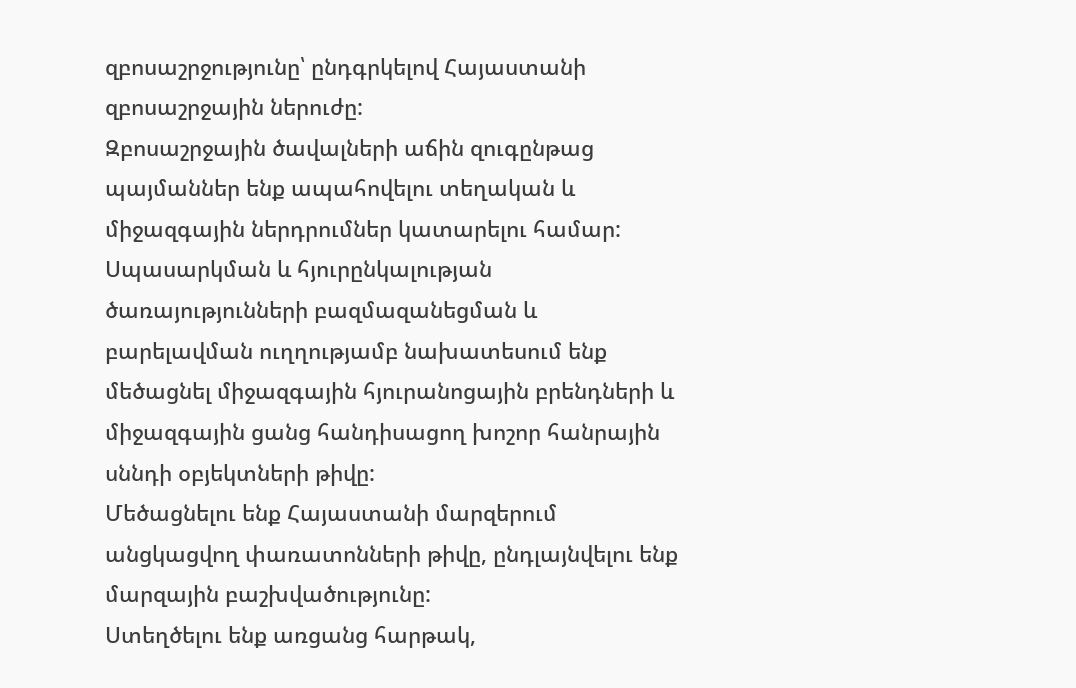զբոսաշրջությունը՝ ընդգրկելով Հայաստանի զբոսաշրջային ներուժը:
Զբոսաշրջային ծավալների աճին զուգընթաց պայմաններ ենք ապահովելու տեղական և միջազգային ներդրումներ կատարելու համար: Սպասարկման և հյուրընկալության ծառայությունների բազմազանեցման և բարելավման ուղղությամբ նախատեսում ենք մեծացնել միջազգային հյուրանոցային բրենդների և միջազգային ցանց հանդիսացող խոշոր հանրային սննդի օբյեկտների թիվը:
Մեծացնելու ենք Հայաստանի մարզերում անցկացվող փառատոնների թիվը, ընդլայնվելու ենք մարզային բաշխվածությունը:
Ստեղծելու ենք առցանց հարթակ,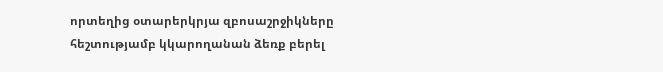որտեղից օտարերկրյա զբոսաշրջիկները հեշտությամբ կկարողանան ձեռք բերել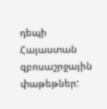դեպի Հայաստան զբոսաշրջային փաթեթներ: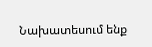Նախատեսում ենք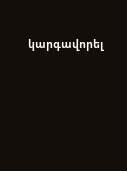կարգավորել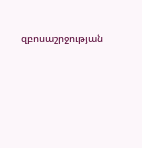զբոսաշրջության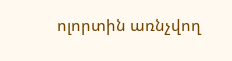ոլորտին առնչվող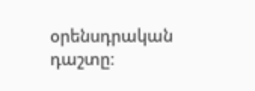օրենսդրական դաշտը: